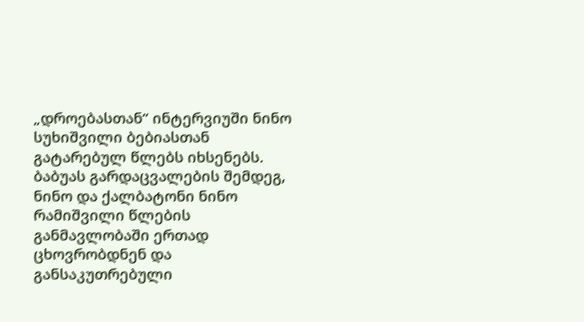„დროებასთან“ ინტერვიუში ნინო სუხიშვილი ბებიასთან გატარებულ წლებს იხსენებს. ბაბუას გარდაცვალების შემდეგ, ნინო და ქალბატონი ნინო რამიშვილი წლების განმავლობაში ერთად ცხოვრობდნენ და განსაკუთრებული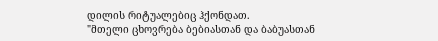დილის რიტუალებიც ჰქონდათ.
"მთელი ცხოვრება ბებიასთან და ბაბუასთან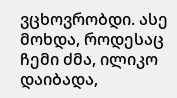ვცხოვრობდი. ასე მოხდა, როდესაც ჩემი ძმა, ილიკო დაიბადა,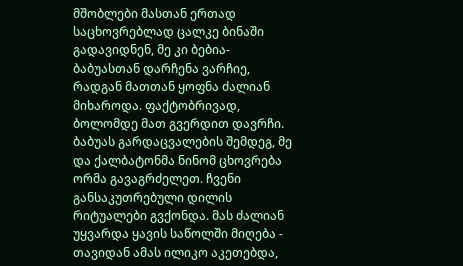მშობლები მასთან ერთად საცხოვრებლად ცალკე ბინაში გადავიდნენ, მე კი ბებია-ბაბუასთან დარჩენა ვარჩიე, რადგან მათთან ყოფნა ძალიან მიხაროდა. ფაქტობრივად, ბოლომდე მათ გვერდით დავრჩი.
ბაბუას გარდაცვალების შემდეგ, მე და ქალბატონმა ნინომ ცხოვრება ორმა გავაგრძელეთ. ჩვენი განსაკუთრებული დილის რიტუალები გვქონდა. მას ძალიან უყვარდა ყავის საწოლში მიღება - თავიდან ამას ილიკო აკეთებდა,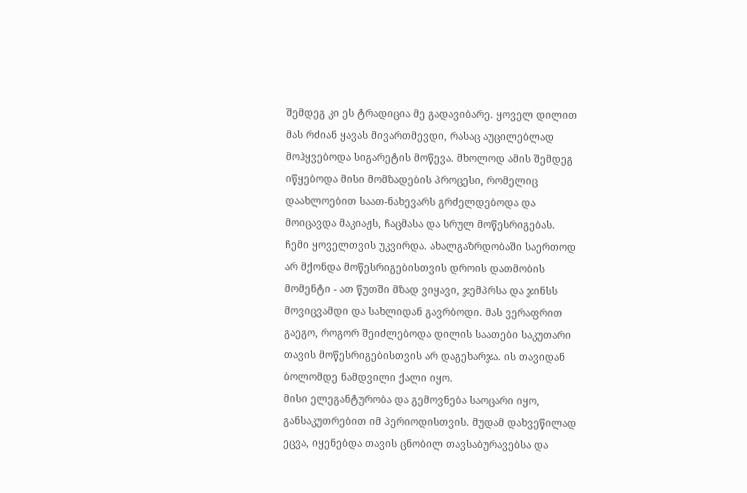შემდეგ კი ეს ტრადიცია მე გადავიბარე. ყოველ დილით მას რძიან ყავას მივართმევდი, რასაც აუცილებლად მოჰყვებოდა სიგარეტის მოწევა. მხოლოდ ამის შემდეგ იწყებოდა მისი მომზადების პროცესი, რომელიც დაახლოებით საათ-ნახევარს გრძელდებოდა და მოიცავდა მაკიაჟს, ჩაცმასა და სრულ მოწესრიგებას.
ჩემი ყოველთვის უკვირდა. ახალგაზრდობაში საერთოდ არ მქონდა მოწესრიგებისთვის დროის დათმობის მომენტი - ათ წუთში მზად ვიყავი, ჯემპრსა და ჯინსს მოვიცვამდი და სახლიდან გავრბოდი. მას ვერაფრით გაეგო, როგორ შეიძლებოდა დილის საათები საკუთარი თავის მოწესრიგებისთვის არ დაგეხარჯა. ის თავიდან ბოლომდე ნამდვილი ქალი იყო.
მისი ელეგანტურობა და გემოვნება საოცარი იყო, განსაკუთრებით იმ პერიოდისთვის. მუდამ დახვეწილად ეცვა, იყენებდა თავის ცნობილ თავსაბურავებსა და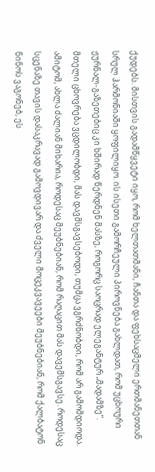ქუდებს. მისთვის გადამწყვეტი იყო, რომ ხელთათმანი, ჩანთა და ფეხსაცმელი ერთმანეთთან სრულ ჰარმონიაში ყოფილიყო. ის ისეთი გამორჩეული პიროვნება გახლდათ, რომ უცხოური ჟურნალ-გაზეთებიც კი ხშირად წერდნენ მასზე, როგორც საოცრად ელეგანტურ „მადამზე“.
მთელი ცხოვრება ვცდილობდი, მას დავმსგავსებოდი, თუმცა ვგრძნობდი, რომ არ გამომდიოდა. ამიტომ, ახლა ძალიან მიხარია, როდესაც მეუბნებიან, რომ რაღაცით მას დავემსგავსე. როდესაც სცენაზე თავის დასაკრავად გამოვდივარ და ძველი მოცეკვავეები მეუბნებიან, რომ ქალბატონ ნინოს ვაგონებ, ეს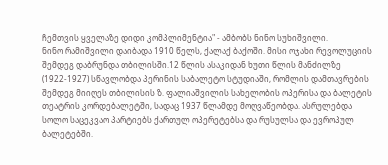ჩემთვის ყველაზე დიდი კომპლიმენტია" - ამბობს ნინო სუხიშვილი.
ნინო რამიშვილი დაიბადა 1910 წელს, ქალაქ ბაქოში. მისი ოჯახი რევოლუციის შემდეგ დაბრუნდა თბილისში.12 წლის ასაკიდან ხუთი წლის მანძილზე (1922-1927) სწავლობდა პერინის საბალეტო სტუდიაში, რომლის დამთავრების შემდეგ მიიღეს თბილისის ზ. ფალიაშვილის სახელობის ოპერისა და ბალეტის თეატრის კორდებალეტში, სადაც 1937 წლამდე მოღვაწეობდა. ასრულებდა სოლო საცეკვაო პარტიებს ქართულ ოპერეტებსა და რუსულსა და ევროპულ ბალეტებში.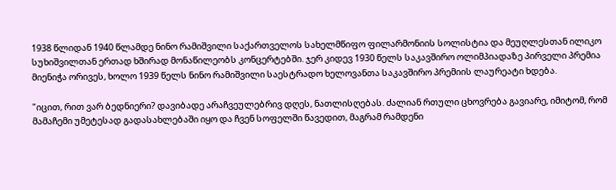1938 წლიდან 1940 წლამდე ნინო რამიშვილი საქართველოს სახელმწიფო ფილარმონიის სოლისტია და მეუღლესთან ილიკო სუხიშვილთან ერთად ხშირად მონაწილეობს კონცერტებში. ჯერ კიდევ 1930 წელს საკავშირო ოლიმპიადაზე პირველი პრემია მიენიჭა ორივეს, ხოლო 1939 წელს ნინო რამიშვილი საესტრადო ხელოვანთა საკავშირო პრემიის ლაურეატი ხდება.

"იცით, რით ვარ ბედნიერი? დავიბადე არაჩვეულებრივ დღეს, ნათლისღებას. ძალიან რთული ცხოვრება გავიარე, იმიტომ, რომ მამაჩემი უმეტესად გადასახლებაში იყო და ჩვენ სოფელში წავედით, მაგრამ რამდენი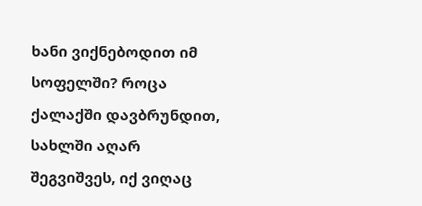ხანი ვიქნებოდით იმ სოფელში? როცა ქალაქში დავბრუნდით, სახლში აღარ შეგვიშვეს, იქ ვიღაც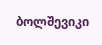ბოლშევიკი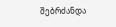შებრძანდა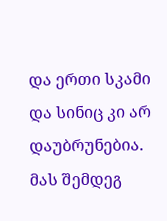და ერთი სკამი და სინიც კი არ დაუბრუნებია. მას შემდეგ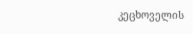კეცხოველის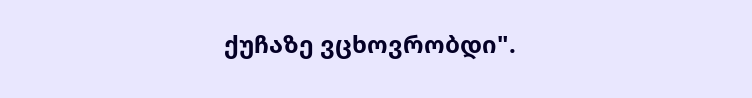ქუჩაზე ვცხოვრობდი".